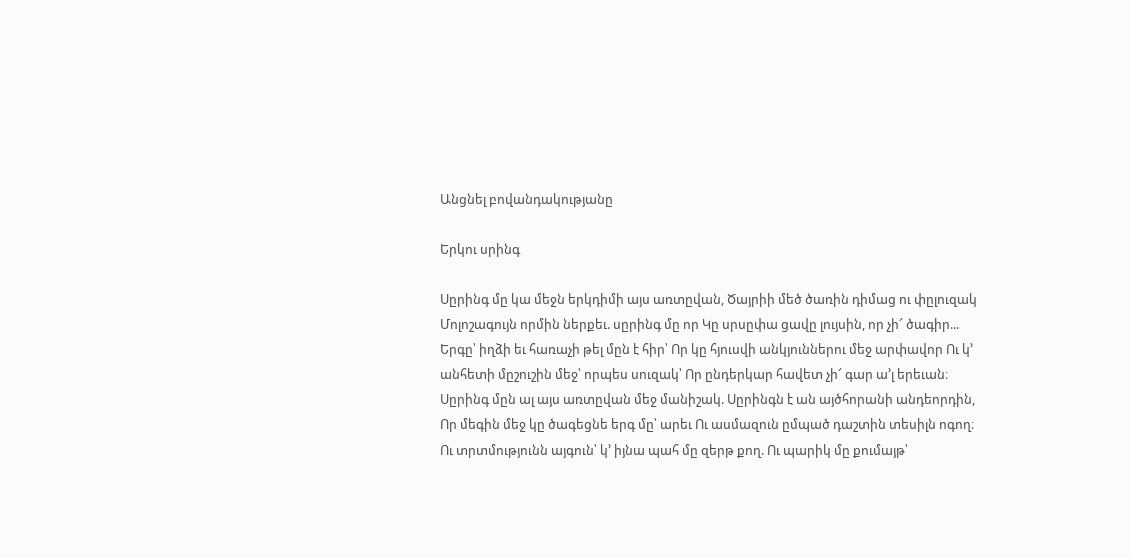Անցնել բովանդակությանը

Երկու սրինգ

Սըրինգ մը կա մեջն երկդիմի այս առտըվան, Ծայրիի մեծ ծառին դիմաց ու փըլուզակ Մոլոշագույն որմին ներքեւ. սըրինգ մը որ Կը սրսըփա ցավը լույսին, որ չի՜ ծագիր... Երգը՝ իղձի եւ հառաչի թել մըն է հիր՝ Որ կը հյուսվի անկյուններու մեջ արփավոր Ու կ՚ անհետի մըշուշին մեջ՝ որպես սուզակ՝ Որ ընդերկար հավետ չի՜ գար ա՚լ երեւան։ Սըրինգ մըն ալ այս առտըվան մեջ մանիշակ. Սըրինգն է ան այծհորանի անդեորդին, Որ մեգին մեջ կը ծագեցնե երգ մը՝ արեւ Ու ասմազուն ըմպած դաշտին տեսիլն ոգող։ Ու տրտմությունն այգուն՝ կ՚ իյնա պահ մը զերթ քող. Ու պարիկ մը քումայթ՝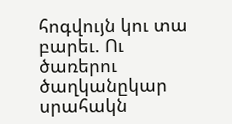հոգվույն կու տա բարեւ. Ու ծառերու ծաղկանըկար սրահակն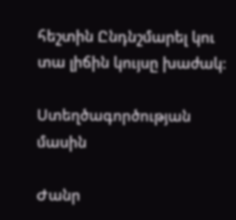հեշտին Ընդնշմարել կու տա լիճին կույսը խաժակ։

Ստեղծագործության մասին

Ժանր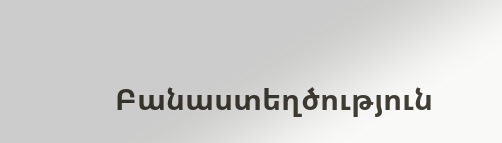Բանաստեղծություն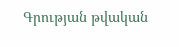Գրության թվական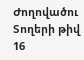Ժողովածու
Տողերի թիվ 16